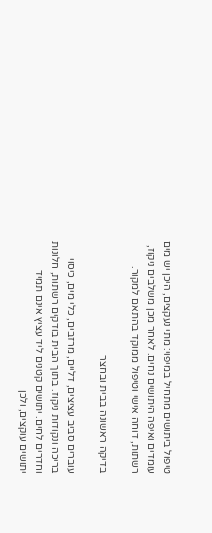טיפול ביתושים מתחיל במיפוי: מתי נעקצים, היכן יש מים עומדים ואיפה היתושים נחים. לאחר מכן משלבים ניקוז, רשתות, דוחה אישי וטיפול ממוקד בהתאם למקור.

בדיקה ראשונה בבית ובחצר

עוברים סביב עציצים, דליים, מרזבים, כלי מים, כיסוי בריכה ונקודות ניקוז. בתוך הבית בודקים רשתות, חלונות וחדרים לחים. יתושים קטנים ליד עציץ אינם תמיד יתושים עוקצים, ולכן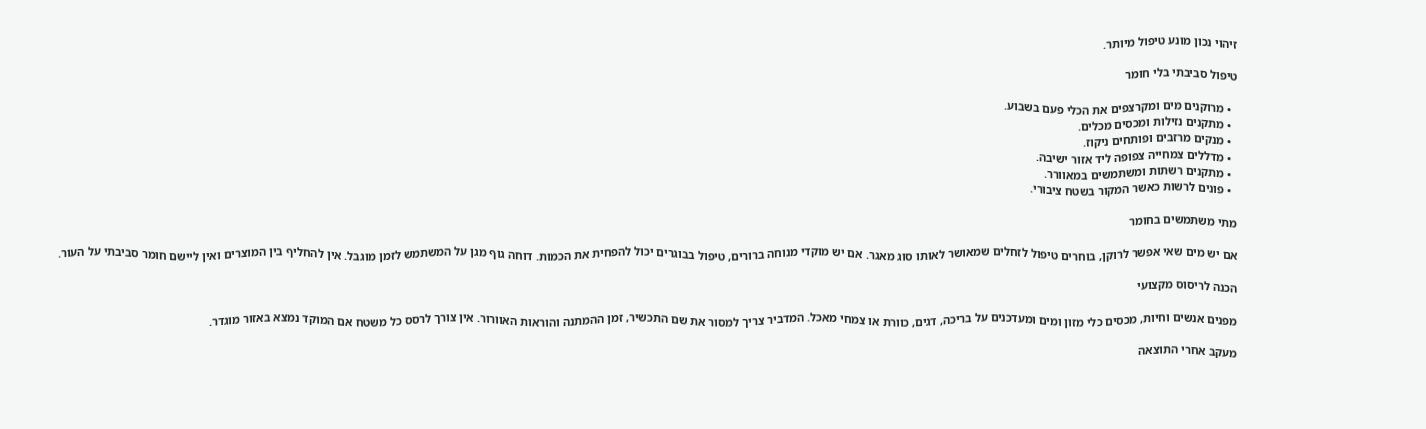זיהוי נכון מונע טיפול מיותר.

טיפול סביבתי בלי חומר

  • מרוקנים מים ומקרצפים את הכלי פעם בשבוע.
  • מתקנים נזילות ומכסים מכלים.
  • מנקים מרזבים ופותחים ניקוז.
  • מדללים צמחייה צפופה ליד אזור ישיבה.
  • מתקנים רשתות ומשתמשים במאוורר.
  • פונים לרשות כאשר המקור בשטח ציבורי.

מתי משתמשים בחומר

אם יש מים שאי אפשר לרוקן, בוחרים טיפול לזחלים שמאושר לאותו סוג מאגר. אם יש מוקדי מנוחה ברורים, טיפול בבוגרים יכול להפחית את הכמות. דוחה גוף מגן על המשתמש לזמן מוגבל. אין להחליף בין המוצרים ואין ליישם חומר סביבתי על העור.

הכנה לריסוס מקצועי

מפנים אנשים וחיות, מכסים כלי מזון ומים ומעדכנים על בריכה, דגים, כוורת או צמחי מאכל. המדביר צריך למסור את שם התכשיר, זמן ההמתנה והוראות האוורור. אין צורך לרסס כל משטח אם המוקד נמצא באזור מוגדר.

מעקב אחרי התוצאה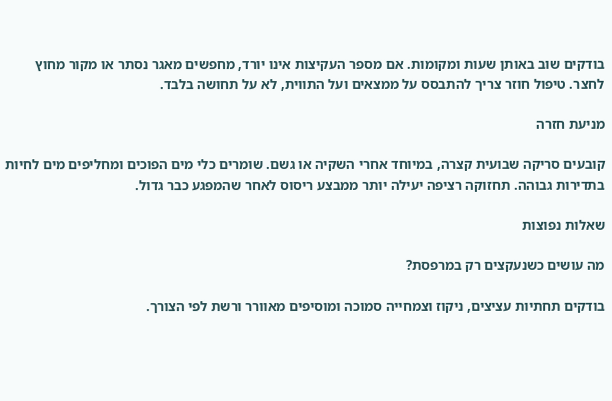בודקים שוב באותן שעות ומקומות. אם מספר העקיצות אינו יורד, מחפשים מאגר נסתר או מקור מחוץ לחצר. טיפול חוזר צריך להתבסס על ממצאים ועל התווית, לא על תחושה בלבד.

מניעת חזרה

קובעים סריקה שבועית קצרה, במיוחד אחרי השקיה או גשם. שומרים כלי מים הפוכים ומחליפים מים לחיות בתדירות גבוהה. תחזוקה רציפה יעילה יותר ממבצע ריסוס לאחר שהמפגע כבר גדול.

שאלות נפוצות

מה עושים כשנעקצים רק במרפסת?

בודקים תחתיות עציצים, ניקוז וצמחייה סמוכה ומוסיפים מאוורר ורשת לפי הצורך.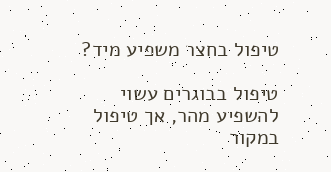טיפול בחצר משפיע מיד?

טיפול בבוגרים עשוי להשפיע מהר, אך טיפול במקור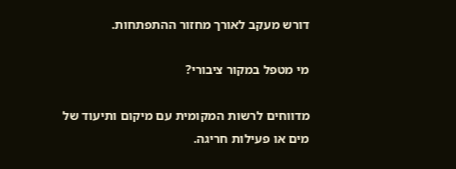דורש מעקב לאורך מחזור ההתפתחות.

מי מטפל במקור ציבורי?

מדווחים לרשות המקומית עם מיקום ותיעוד של מים או פעילות חריגה.